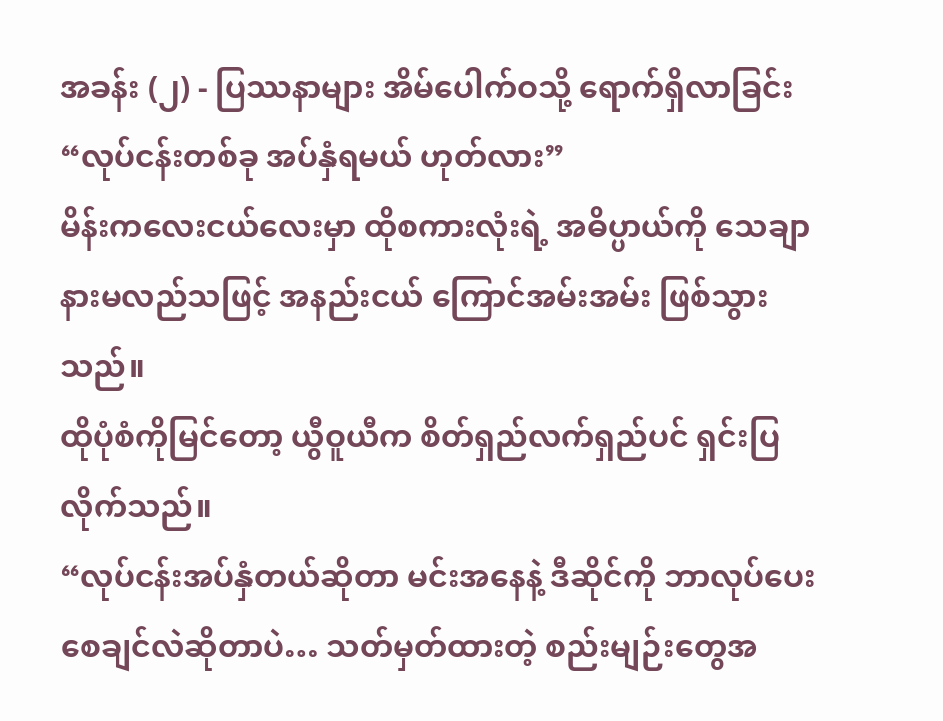အခန်း (၂) - ပြဿနာများ အိမ်ပေါက်ဝသို့ ရောက်ရှိလာခြင်း
“လုပ်ငန်းတစ်ခု အပ်နှံရမယ် ဟုတ်လား”
မိန်းကလေးငယ်လေးမှာ ထိုစကားလုံးရဲ့ အဓိပ္ပာယ်ကို သေချာနားမလည်သဖြင့် အနည်းငယ် ကြောင်အမ်းအမ်း ဖြစ်သွားသည်။
ထိုပုံစံကိုမြင်တော့ ယွီဝူယီက စိတ်ရှည်လက်ရှည်ပင် ရှင်းပြလိုက်သည်။
“လုပ်ငန်းအပ်နှံတယ်ဆိုတာ မင်းအနေနဲ့ ဒီဆိုင်ကို ဘာလုပ်ပေးစေချင်လဲဆိုတာပဲ… သတ်မှတ်ထားတဲ့ စည်းမျဉ်းတွေအ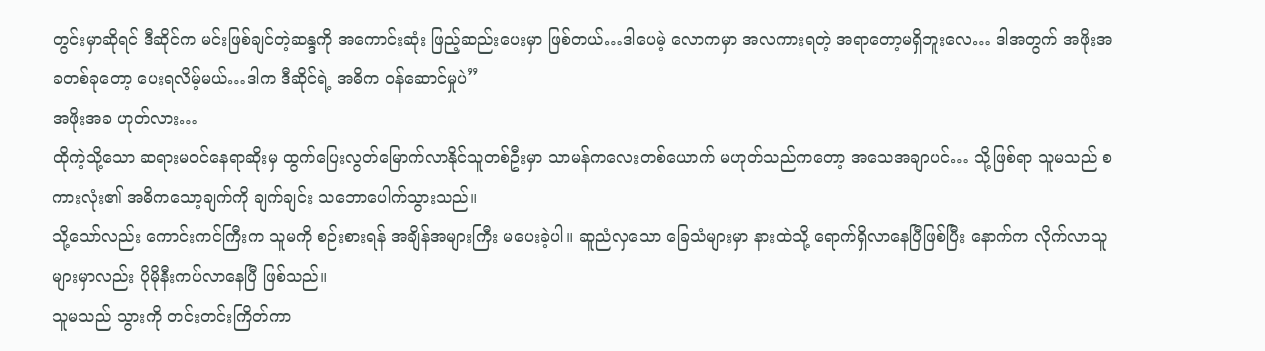တွင်းမှာဆိုရင် ဒီဆိုင်က မင်းဖြစ်ချင်တဲ့ဆန္ဒကို အကောင်းဆုံး ဖြည့်ဆည်းပေးမှာ ဖြစ်တယ်…ဒါပေမဲ့ လောကမှာ အလကားရတဲ့ အရာတော့မရှိဘူးလေ… ဒါအတွက် အဖိုးအခတစ်ခုတော့ ပေးရလိမ့်မယ်…ဒါက ဒီဆိုင်ရဲ့ အဓိက ဝန်ဆောင်မှုပဲ”
အဖိုးအခ ဟုတ်လား…
ထိုကဲ့သို့သော ဆရားမ၀င်နေရာဆိုးမှ ထွက်ပြေးလွတ်မြောက်လာနိုင်သူတစ်ဦးမှာ သာမန်ကလေးတစ်ယောက် မဟုတ်သည်ကတော့ အသေအချာပင်… သို့ဖြစ်ရာ သူမသည် စကားလုံး၏ အဓိကသော့ချက်ကို ချက်ချင်း သဘောပေါက်သွားသည်။
သို့သော်လည်း ကောင်းကင်ကြီးက သူမကို စဉ်းစားရန် အချိန်အများကြီး မပေးခဲ့ပါ။ ဆူညံလှသော ခြေသံများမှာ နားထဲသို့ ရောက်ရှိလာနေပြီဖြစ်ပြီး နောက်က လိုက်လာသူများမှာလည်း ပိုမိုနီးကပ်လာနေပြီ ဖြစ်သည်။
သူမသည် သွားကို တင်းတင်းကြိတ်ကာ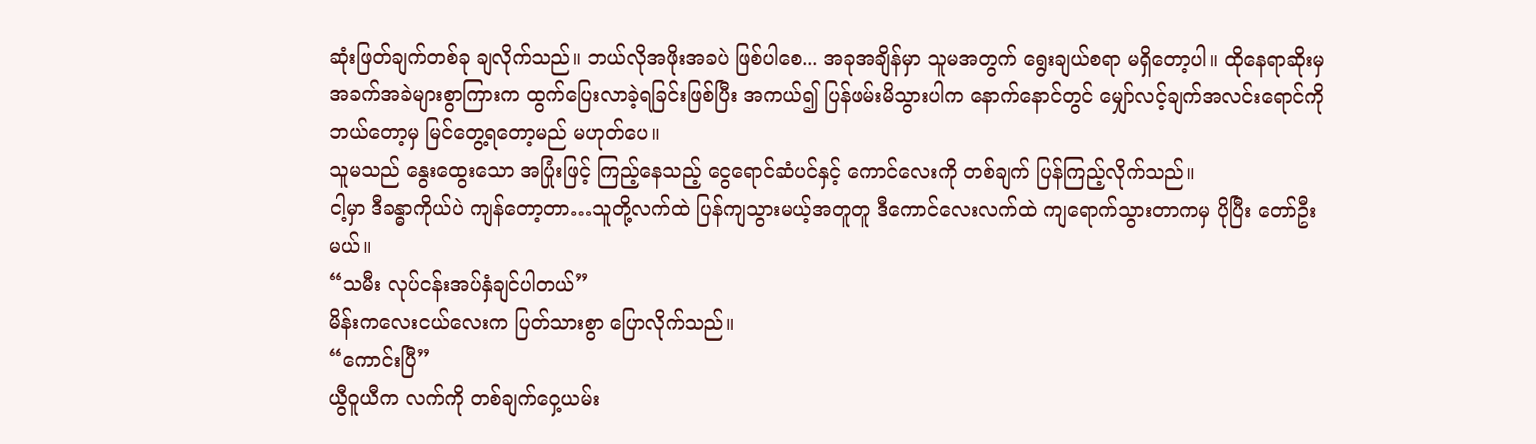ဆုံးဖြတ်ချက်တစ်ခု ချလိုက်သည်။ ဘယ်လိုအဖိုးအခပဲ ဖြစ်ပါစေ... အခုအချိန်မှာ သူမအတွက် ရွေးချယ်စရာ မရှိတော့ပါ။ ထိုနေရာဆိုးမှ အခက်အခဲများစွာကြားက ထွက်ပြေးလာခဲ့ရခြင်းဖြစ်ပြီး အကယ်၍ ပြန်ဖမ်းမိသွားပါက နောက်နောင်တွင် မျှော်လင့်ချက်အလင်းရောင်ကို ဘယ်တော့မှ မြင်တွေ့ရတော့မည် မဟုတ်ပေ။
သူမသည် နွေးထွေးသော အပြုံးဖြင့် ကြည့်နေသည့် ငွေရောင်ဆံပင်နှင့် ကောင်လေးကို တစ်ချက် ပြန်ကြည့်လိုက်သည်။
ငါ့မှာ ဒီခန္ဓာကိုယ်ပဲ ကျန်တော့တာ…သူတို့လက်ထဲ ပြန်ကျသွားမယ့်အတူတူ ဒီကောင်လေးလက်ထဲ ကျရောက်သွားတာကမှ ပိုပြီး တော်ဦးမယ်။
“သမီး လုပ်ငန်းအပ်နှံချင်ပါတယ်”
မိန်းကလေးငယ်လေးက ပြတ်သားစွာ ပြောလိုက်သည်။
“ကောင်းပြီ”
ယွီဝူယီက လက်ကို တစ်ချက်ဝှေ့ယမ်း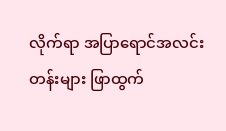လိုက်ရာ အပြာရောင်အလင်းတန်းများ ဖြာထွက်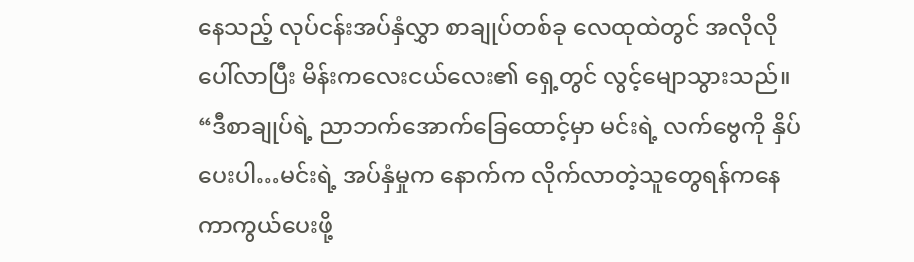နေသည့် လုပ်ငန်းအပ်နှံလွှာ စာချုပ်တစ်ခု လေထုထဲတွင် အလိုလို ပေါ်လာပြီး မိန်းကလေးငယ်လေး၏ ရှေ့တွင် လွင့်မျောသွားသည်။
“ဒီစာချုပ်ရဲ့ ညာဘက်အောက်ခြေထောင့်မှာ မင်းရဲ့ လက်ဗွေကို နှိပ်ပေးပါ…မင်းရဲ့ အပ်နှံမှုက နောက်က လိုက်လာတဲ့သူတွေရန်ကနေ ကာကွယ်ပေးဖို့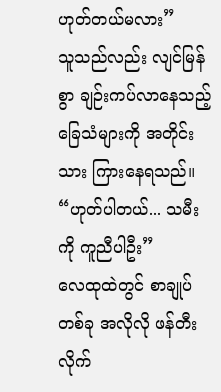ဟုတ်တယ်မလား”
သူသည်လည်း လျင်မြန်စွာ ချဉ်းကပ်လာနေသည့် ခြေသံများကို အတိုင်းသား ကြားနေရသည်။
“ဟုတ်ပါတယ်... သမီးကို ကူညီပါဦး”
လေထုထဲတွင် စာချုပ်တစ်ခု အလိုလို ဖန်တီးလိုက်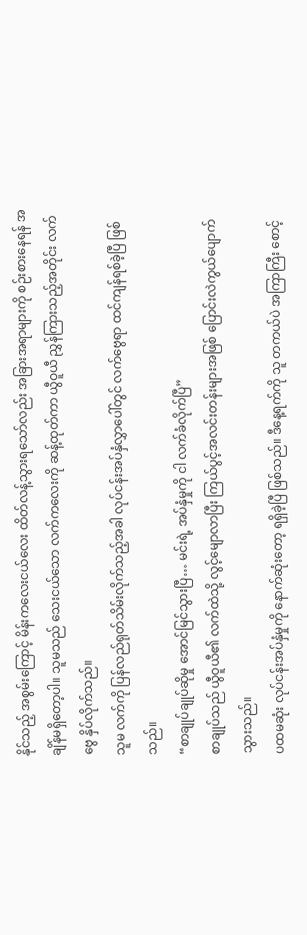နိုင်သည့် အစွမ်းကြောင့် မိန်းကလေးငယ်လေး ထိတ်လန့်သွားရသော်လည်း အခြားအရာများကို စဉ်းစားနေရန် အချိန်မရှိတော့ပါ။ သူမသည် သေးငယ်သော လက်ကလေးကို ဆန့်ထုတ်ကာ ယွီဝူယီ ညွှန်ကြားသည့်အတိုင်း လက်ဗွေ နှိပ်လိုက်သည်။
သူမ လက်ကို ပြန်လည်ရုတ်သိမ်းလိုက်သည့်အခါ လုပ်ငန်းအပ်နှံလွှာပေါ်တွင် လက်ဗွေရာ ထင်ကျန်ရစ်ခဲ့ပြီ ဖြစ်သည်။
“စာချုပ်ချုပ်ဆိုမှု အောင်မြင်သွားပြီ… မင်းရဲ့ အပ်နှံမှုကို ငါ လက်ခံလိုက်ပြီ”
စာချုပ်သည် ယွီဝူယီ၏ လက်ထဲသို့ လွင့်မျောလာပြီး ကြယ်ပွင့်အလင်းတန်းများအဖြစ် ပြောင်းလဲကွယ်ပျောက်သွားသည်။
ပထမဆုံး လုပ်ငန်းအပ်နှံမှုကို နောက်ဆုံးတော့ ရရှိခဲ့ပြီ ဖြစ်သည်။ ဒီနေ့ရက်ကို သူ တကယ်ပဲ အကြာကြီး စောင့်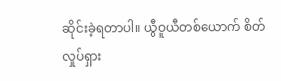ဆိုင်းခဲ့ရတာပါ။ ယွီဝူယီတစ်ယောက် စိတ်လှုပ်ရှား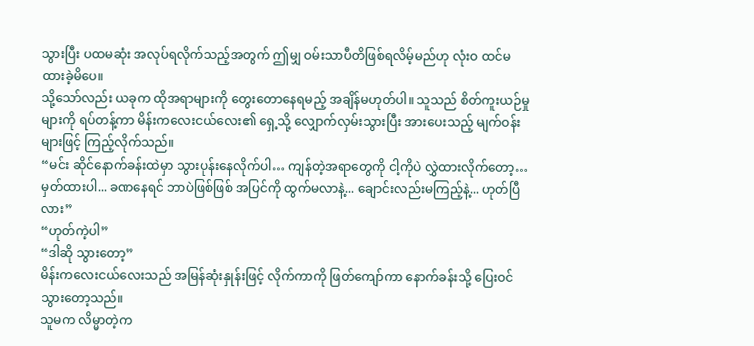သွားပြီး ပထမဆုံး အလုပ်ရလိုက်သည့်အတွက် ဤမျှ ဝမ်းသာပီတိဖြစ်ရလိမ့်မည်ဟု လုံးဝ ထင်မထားခဲ့မိပေ။
သို့သော်လည်း ယခုက ထိုအရာများကို တွေးတောနေရမည့် အချိန်မဟုတ်ပါ။ သူသည် စိတ်ကူးယဉ်မှုများကို ရပ်တန့်ကာ မိန်းကလေးငယ်လေး၏ ရှေ့သို့ လျှောက်လှမ်းသွားပြီး အားပေးသည့် မျက်ဝန်းများဖြင့် ကြည့်လိုက်သည်။
“မင်း ဆိုင်နောက်ခန်းထဲမှာ သွားပုန်းနေလိုက်ပါ… ကျန်တဲ့အရာတွေကို ငါ့ကိုပဲ လွှဲထားလိုက်တော့…မှတ်ထားပါ... ခဏနေရင် ဘာပဲဖြစ်ဖြစ် အပြင်ကို ထွက်မလာနဲ့... ချောင်းလည်းမကြည့်နဲ့... ဟုတ်ပြီလား”
“ဟုတ်ကဲ့ပါ”
“ဒါဆို သွားတော့”
မိန်းကလေးငယ်လေးသည် အမြန်ဆုံးနှုန်းဖြင့် လိုက်ကာကို ဖြတ်ကျော်ကာ နောက်ခန်းသို့ ပြေးဝင်သွားတော့သည်။
သူမက လိမ္မာတဲ့က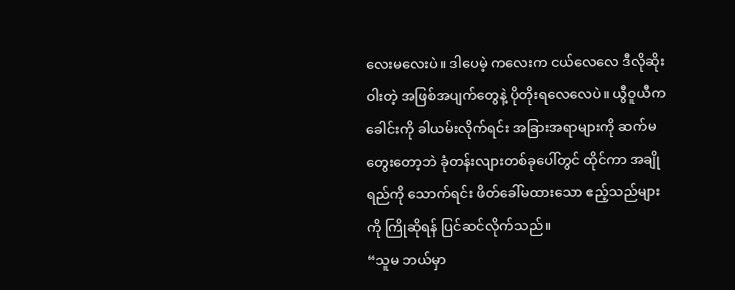လေးမလေးပဲ။ ဒါပေမဲ့ ကလေးက ငယ်လေလေ ဒီလိုဆိုးဝါးတဲ့ အဖြစ်အပျက်တွေနဲ့ ပိုတိုးရလေလေပဲ။ ယွီဝူယီက ခေါင်းကို ခါယမ်းလိုက်ရင်း အခြားအရာများကို ဆက်မတွေးတော့ဘဲ ခုံတန်းလျားတစ်ခုပေါ်တွင် ထိုင်ကာ အချိုရည်ကို သောက်ရင်း ဖိတ်ခေါ်မထားသော ဧည့်သည်များကို ကြိုဆိုရန် ပြင်ဆင်လိုက်သည်။
“သူမ ဘယ်မှာ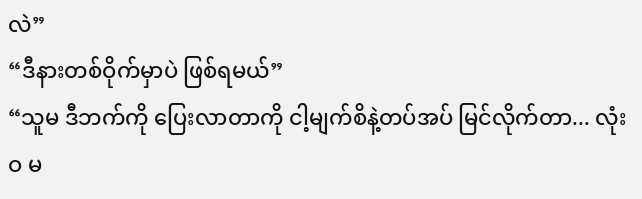လဲ”
“ဒီနားတစ်ဝိုက်မှာပဲ ဖြစ်ရမယ်”
“သူမ ဒီဘက်ကို ပြေးလာတာကို ငါ့မျက်စိနဲ့တပ်အပ် မြင်လိုက်တာ... လုံးဝ မ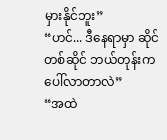မှားနိုင်ဘူး”
“ဟင်... ဒီနေရာမှာ ဆိုင်တစ်ဆိုင် ဘယ်တုန်းက ပေါ်လာတာလဲ”
“အထဲ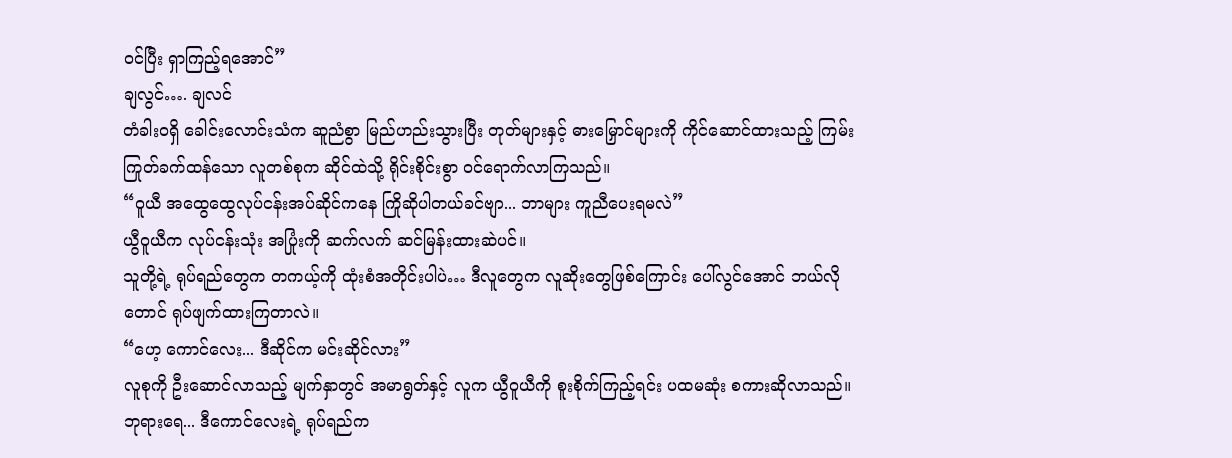ဝင်ပြီး ရှာကြည့်ရအောင်”
ချလွင်…. ချလင်
တံခါးဝရှိ ခေါင်းလောင်းသံက ဆူညံစွာ မြည်ဟည်းသွားပြီး တုတ်များနှင့် ဓားမြှောင်များကို ကိုင်ဆောင်ထားသည့် ကြမ်းကြုတ်ခက်ထန်သော လူတစ်စုက ဆိုင်ထဲသို့ ရိုင်းစိုင်းစွာ ဝင်ရောက်လာကြသည်။
“ဝူယီ အထွေထွေလုပ်ငန်းအပ်ဆိုင်ကနေ ကြိုဆိုပါတယ်ခင်ဗျာ... ဘာများ ကူညီပေးရမလဲ”
ယွီဝူယီက လုပ်ငန်းသုံး အပြုံးကို ဆက်လက် ဆင်မြန်းထားဆဲပင်။
သူတို့ရဲ့ ရုပ်ရည်တွေက တကယ့်ကို ထုံးစံအတိုင်းပါပဲ… ဒီလူတွေက လူဆိုးတွေဖြစ်ကြောင်း ပေါ်လွင်အောင် ဘယ်လိုတောင် ရုပ်ဖျက်ထားကြတာလဲ။
“ဟေ့ ကောင်လေး... ဒီဆိုင်က မင်းဆိုင်လား”
လူစုကို ဦးဆောင်လာသည့် မျက်နှာတွင် အမာရွတ်နှင့် လူက ယွီဝူယီကို စူးစိုက်ကြည့်ရင်း ပထမဆုံး စကားဆိုလာသည်။
ဘုရားရေ... ဒီကောင်လေးရဲ့ ရုပ်ရည်က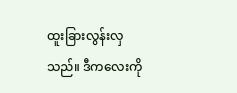ထူးခြားလွန်းလှသည်။ ဒီကလေးကို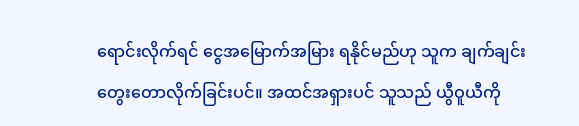ရောင်းလိုက်ရင် ငွေအမြောက်အမြား ရနိုင်မည်ဟု သူက ချက်ချင်း တွေးတောလိုက်ခြင်းပင်။ အထင်အရှားပင် သူသည် ယွီဝူယီကို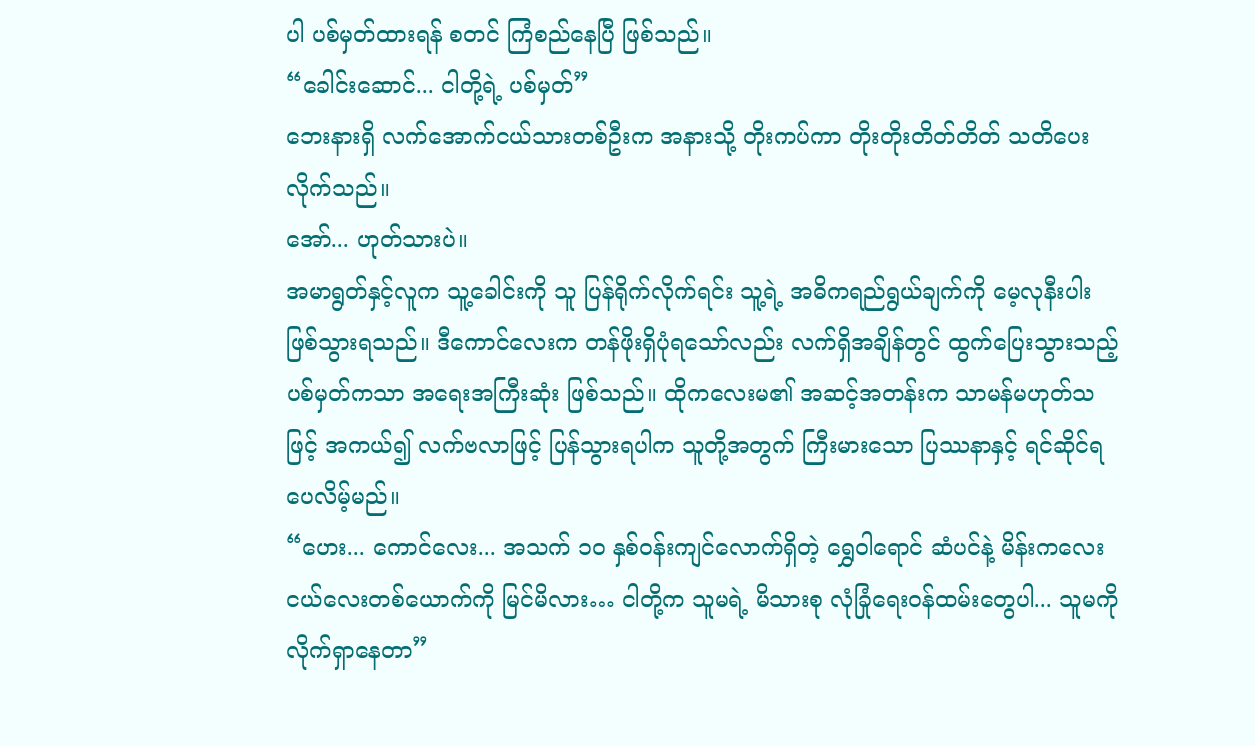ပါ ပစ်မှတ်ထားရန် စတင် ကြံစည်နေပြီ ဖြစ်သည်။
“ခေါင်းဆောင်... ငါတို့ရဲ့ ပစ်မှတ်”
ဘေးနားရှိ လက်အောက်ငယ်သားတစ်ဦးက အနားသို့ တိုးကပ်ကာ တိုးတိုးတိတ်တိတ် သတိပေးလိုက်သည်။
အော်... ဟုတ်သားပဲ။
အမာရွတ်နှင့်လူက သူ့ခေါင်းကို သူ ပြန်ရိုက်လိုက်ရင်း သူ့ရဲ့ အဓိကရည်ရွယ်ချက်ကို မေ့လုနီးပါး ဖြစ်သွားရသည်။ ဒီကောင်လေးက တန်ဖိုးရှိပုံရသော်လည်း လက်ရှိအချိန်တွင် ထွက်ပြေးသွားသည့် ပစ်မှတ်ကသာ အရေးအကြီးဆုံး ဖြစ်သည်။ ထိုကလေးမ၏ အဆင့်အတန်းက သာမန်မဟုတ်သဖြင့် အကယ်၍ လက်ဗလာဖြင့် ပြန်သွားရပါက သူတို့အတွက် ကြီးမားသော ပြဿနာနှင့် ရင်ဆိုင်ရပေလိမ့်မည်။
“ဟေး... ကောင်လေး... အသက် ၁၀ နှစ်ဝန်းကျင်လောက်ရှိတဲ့ ရွှေဝါရောင် ဆံပင်နဲ့ မိန်းကလေးငယ်လေးတစ်ယောက်ကို မြင်မိလား… ငါတို့က သူမရဲ့ မိသားစု လုံခြုံရေးဝန်ထမ်းတွေပါ... သူမကို လိုက်ရှာနေတာ”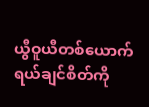ယွီဝူယီတစ်ယောက် ရယ်ချင်စိတ်ကို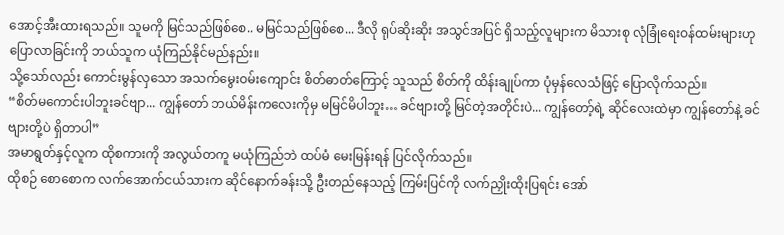အောင့်အီးထားရသည်။ သူမကို မြင်သည်ဖြစ်စေ.. မမြင်သည်ဖြစ်စေ... ဒီလို ရုပ်ဆိုးဆိုး အသွင်အပြင် ရှိသည့်လူများက မိသားစု လုံခြုံရေးဝန်ထမ်းများဟု ပြောလာခြင်းကို ဘယ်သူက ယုံကြည်နိုင်မည်နည်း။
သို့သော်လည်း ကောင်းမွန်လှသော အသက်မွေးဝမ်းကျောင်း စိတ်ဓာတ်ကြောင့် သူသည် စိတ်ကို ထိန်းချုပ်ကာ ပုံမှန်လေသံဖြင့် ပြောလိုက်သည်။
“စိတ်မကောင်းပါဘူးခင်ဗျာ... ကျွန်တော် ဘယ်မိန်းကလေးကိုမှ မမြင်မိပါဘူး… ခင်ဗျားတို့ မြင်တဲ့အတိုင်းပဲ... ကျွန်တော့်ရဲ့ ဆိုင်လေးထဲမှာ ကျွန်တော်နဲ့ ခင်ဗျားတို့ပဲ ရှိတာပါ”
အမာရွတ်နှင့်လူက ထိုစကားကို အလွယ်တကူ မယုံကြည်ဘဲ ထပ်မံ မေးမြန်းရန် ပြင်လိုက်သည်။
ထိုစဉ် စောစောက လက်အောက်ငယ်သားက ဆိုင်နောက်ခန်းသို့ ဦးတည်နေသည့် ကြမ်းပြင်ကို လက်ညှိုးထိုးပြရင်း အော်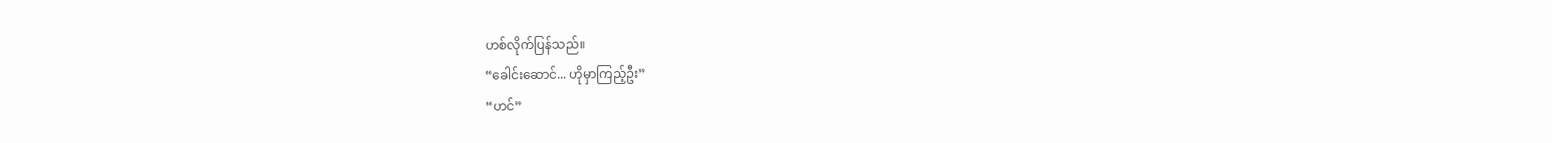ဟစ်လိုက်ပြန်သည်။
“ခေါင်းဆောင်... ဟိုမှာကြည့်ဦး”
“ဟင်”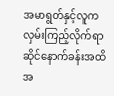အမာရွတ်နှင့်လူက လှမ်းကြည့်လိုက်ရာ ဆိုင်နောက်ခန်းအထိ အ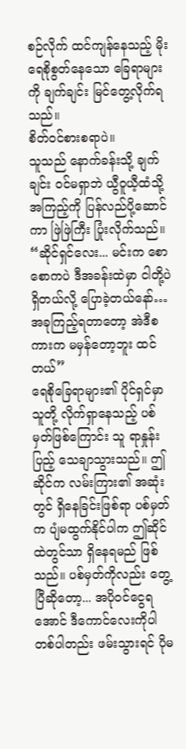စဉ်လိုက် ထင်ကျန်နေသည့် မိုးရေစိုစွတ်နေသော ခြေရာများကို ချက်ချင်း မြင်တွေ့လိုက်ရသည်။
စိတ်ဝင်စားစရာပဲ။
သူသည် နောက်ခန်းသို့ ချက်ချင်း ဝင်မရှာဘဲ ယွီဝူယီ့ထံသို့ အကြည့်ကို ပြန်လည်ပို့ဆောင်ကာ ဖြဲဖြဲကြီး ပြုံးလိုက်သည်။
“ဆိုင်ရှင်လေး... မင်းက စောစောကပဲ ဒီအခန်းထဲမှာ ငါတို့ပဲ ရှိတယ်လို့ ပြောခဲ့တယ်နော်…အခုကြည့်ရတာတော့ အဲဒီစကားက မမှန်တော့ဘူး ထင်တယ်”
ရေစိုခြေရာများ၏ ပိုင်ရှင်မှာ သူတို့ လိုက်ရှာနေသည့် ပစ်မှတ်ဖြစ်ကြောင်း သူ ရာနှုန်းပြည့် သေချာသွားသည်။ ဤဆိုင်က လမ်းကြား၏ အဆုံးတွင် ရှိနေခြင်းဖြစ်ရာ ပစ်မှတ်က ပျံမထွက်နိုင်ပါက ဤဆိုင်ထဲတွင်သာ ရှိနေရမည် ဖြစ်သည်။ ပစ်မှတ်ကိုလည်း တွေ့ပြီဆိုတော့... အပိုဝင်ငွေရအောင် ဒီကောင်လေးကိုပါ တစ်ပါတည်း ဖမ်းသွားရင် ပိုမ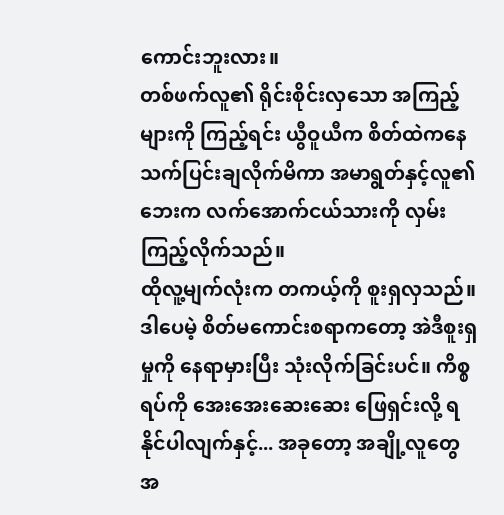ကောင်းဘူးလား။
တစ်ဖက်လူ၏ ရိုင်းစိုင်းလှသော အကြည့်များကို ကြည့်ရင်း ယွီဝူယီက စိတ်ထဲကနေ သက်ပြင်းချလိုက်မိကာ အမာရွတ်နှင့်လူ၏ ဘေးက လက်အောက်ငယ်သားကို လှမ်းကြည့်လိုက်သည်။
ထိုလူ့မျက်လုံးက တကယ့်ကို စူးရှလှသည်။ ဒါပေမဲ့ စိတ်မကောင်းစရာကတော့ အဲဒီစူးရှမှုကို နေရာမှားပြီး သုံးလိုက်ခြင်းပင်။ ကိစ္စရပ်ကို အေးအေးဆေးဆေး ဖြေရှင်းလို့ ရနိုင်ပါလျက်နှင့်... အခုတော့ အချို့လူတွေ အ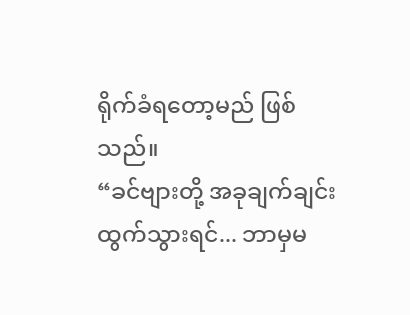ရိုက်ခံရတော့မည် ဖြစ်သည်။
“ခင်ဗျားတို့ အခုချက်ချင်း ထွက်သွားရင်... ဘာမှမ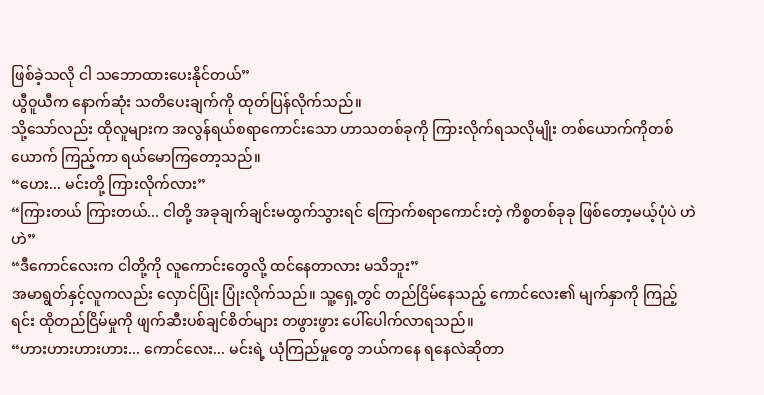ဖြစ်ခဲ့သလို ငါ သဘောထားပေးနိုင်တယ်”
ယွီဝူယီက နောက်ဆုံး သတိပေးချက်ကို ထုတ်ပြန်လိုက်သည်။
သို့သော်လည်း ထိုလူများက အလွန်ရယ်စရာကောင်းသော ဟာသတစ်ခုကို ကြားလိုက်ရသလိုမျိုး တစ်ယောက်ကိုတစ်ယောက် ကြည့်ကာ ရယ်မောကြတော့သည်။
“ဟေး... မင်းတို့ ကြားလိုက်လား”
“ကြားတယ် ကြားတယ်... ငါတို့ အခုချက်ချင်းမထွက်သွားရင် ကြောက်စရာကောင်းတဲ့ ကိစ္စတစ်ခုခု ဖြစ်တော့မယ့်ပုံပဲ ဟဲဟဲ”
“ဒီကောင်လေးက ငါတို့ကို လူကောင်းတွေလို့ ထင်နေတာလား မသိဘူး”
အမာရွတ်နှင့်လူကလည်း လှောင်ပြုံး ပြုံးလိုက်သည်။ သူ့ရှေ့တွင် တည်ငြိမ်နေသည့် ကောင်လေး၏ မျက်နှာကို ကြည့်ရင်း ထိုတည်ငြိမ်မှုကို ဖျက်ဆီးပစ်ချင်စိတ်များ တဖွားဖွား ပေါ်ပေါက်လာရသည်။
“ဟားဟားဟားဟား... ကောင်လေး... မင်းရဲ့ ယုံကြည်မှုတွေ ဘယ်ကနေ ရနေလဲဆိုတာ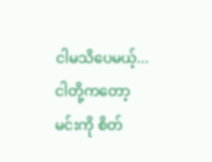ငါမသိပေမယ့်... ငါတို့ကတော့ မင်းကို စိတ်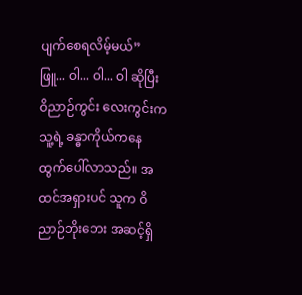ပျက်စေရလိမ့်မယ်”
ဖြူ... ဝါ... ဝါ... ဝါ ဆိုပြီး ဝိညာဉ်ကွင်း လေးကွင်းက သူ့ရဲ့ ခန္ဓာကိုယ်ကနေ ထွက်ပေါ်လာသည်။ အထင်အရှားပင် သူက ဝိညာဉ်ဘိုးဘေး အဆင့်ရှိ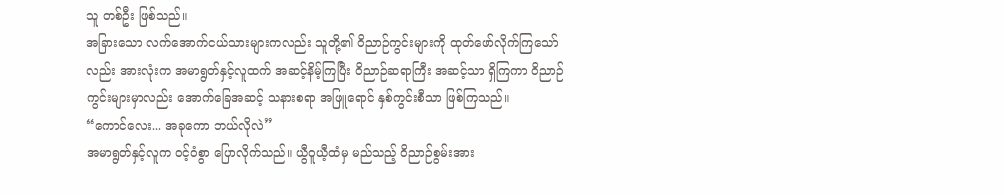သူ တစ်ဦး ဖြစ်သည်။
အခြားသော လက်အောက်ငယ်သားများကလည်း သူတို့၏ ဝိညာဉ်ကွင်းများကို ထုတ်ဖော်လိုက်ကြသော်လည်း အားလုံးက အမာရွတ်နှင့်လူထက် အဆင့်နိမ့်ကြပြီး ဝိညာဉ်ဆရာကြီး အဆင့်သာ ရှိကြကာ ဝိညာဉ်ကွင်းများမှာလည်း အောက်ခြေအဆင့် သနားစရာ အဖြူရောင် နှစ်ကွင်းစီသာ ဖြစ်ကြသည်။
“ကောင်လေး... အခုကော ဘယ်လိုလဲ”
အမာရွတ်နှင့်လူက ဝင့်ဝံစွာ ပြောလိုက်သည်။ ယွီဝူယီ့ထံမှ မည်သည့် ဝိညာဉ်စွမ်းအား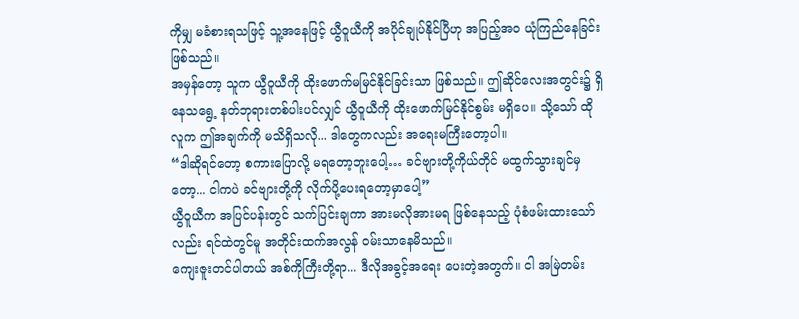ကိုမျှ မခံစားရသဖြင့် သူ့အနေဖြင့် ယွီဝူယီကို အပိုင်ချုပ်နိုင်ပြီဟု အပြည့်အဝ ယုံကြည်နေခြင်း ဖြစ်သည်။
အမှန်တော့ သူက ယွီဝူယီကို ထိုးဖောက်မမြင်နိုင်ခြင်းသာ ဖြစ်သည်။ ဤဆိုင်လေးအတွင်း၌ ရှိနေသရွေ့ နတ်ဘုရားတစ်ပါးပင်လျှင် ယွီဝူယီကို ထိုးဖောက်မြင်နိုင်စွမ်း မရှိပေ။ သို့သော် ထိုလူက ဤအချက်ကို မသိရှိသလို... ဒါတွေကလည်း အရေးမကြီးတော့ပါ။
“ဒါဆိုရင်တော့ စကားပြောလို့ မရတော့ဘူးပေါ့… ခင်ဗျားတို့ကိုယ်တိုင် မထွက်သွားချင်မှတော့... ငါကပဲ ခင်ဗျားတို့ကို လိုက်ပို့ပေးရတော့မှာပေါ့”
ယွီဝူယီက အပြင်ပန်းတွင် သက်ပြင်းချကာ အားမလိုအားမရ ဖြစ်နေသည့် ပုံစံဖမ်းထားသော်လည်း ရင်ထဲတွင်မူ အတိုင်းထက်အလွန် ဝမ်းသာနေမိသည်။
ကျေးဇူးတင်ပါတယ် အစ်ကိုကြီးတို့ရာ... ဒီလိုအခွင့်အရေး ပေးတဲ့အတွက်။ ငါ အမြဲတမ်း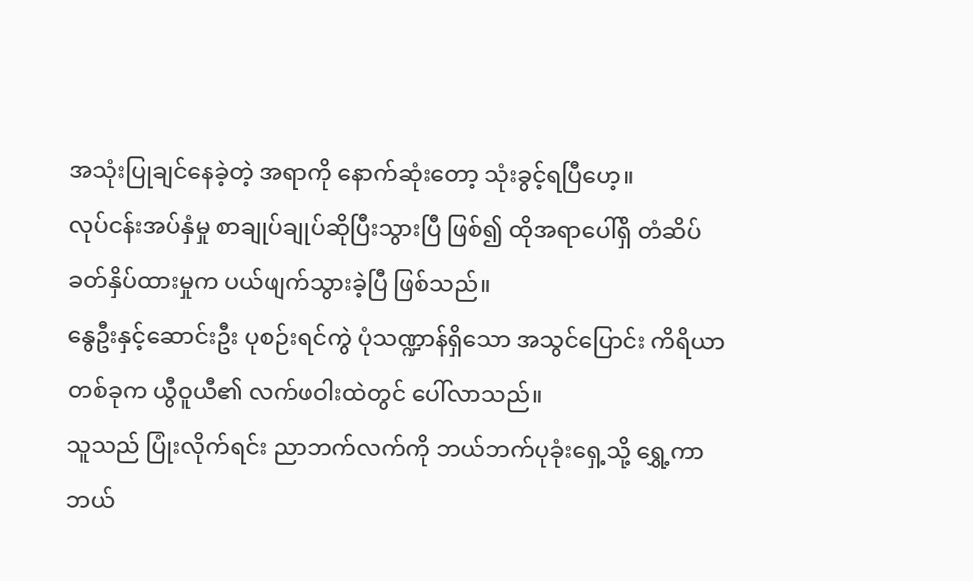အသုံးပြုချင်နေခဲ့တဲ့ အရာကို နောက်ဆုံးတော့ သုံးခွင့်ရပြီဟေ့။
လုပ်ငန်းအပ်နှံမှု စာချုပ်ချုပ်ဆိုပြီးသွားပြီ ဖြစ်၍ ထိုအရာပေါ်ရှိ တံဆိပ်ခတ်နှိပ်ထားမှုက ပယ်ဖျက်သွားခဲ့ပြီ ဖြစ်သည်။
နွေဦးနှင့်ဆောင်းဦး ပုစဉ်းရင်ကွဲ ပုံသဏ္ဍာန်ရှိသော အသွင်ပြောင်း ကိရိယာတစ်ခုက ယွီဝူယီ၏ လက်ဖဝါးထဲတွင် ပေါ်လာသည်။
သူသည် ပြုံးလိုက်ရင်း ညာဘက်လက်ကို ဘယ်ဘက်ပုခုံးရှေ့သို့ ရွှေ့ကာ ဘယ်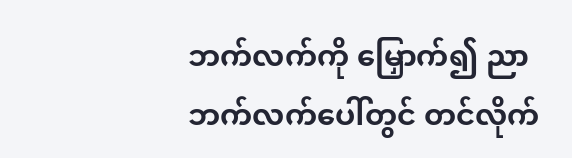ဘက်လက်ကို မြှောက်၍ ညာဘက်လက်ပေါ်တွင် တင်လိုက်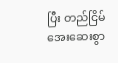ပြီး တည်ငြိမ်အေးဆေးစွာ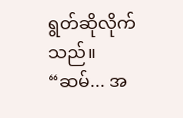ရွတ်ဆိုလိုက်သည်။
“ဆမ်... အ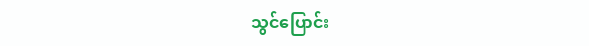သွင်ပြောင်း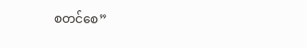စတင်စေ”